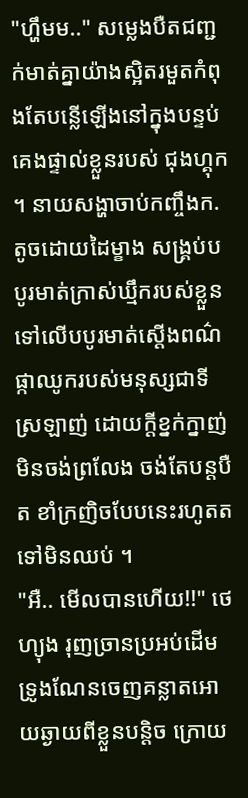"ហ្ហឹមម.." សម្លេងបឺតជញ្ជក់មាត់គ្នាយ៉ាងស្អិតរមួតកំពុងតែបន្លើឡើងនៅក្នុងបន្ទប់គេងផ្ទាល់ខ្លួនរបស់ ជុងហ្គុក ។ នាយសង្ហាចាប់កញ្ចឹងក.តូចដោយដៃម្ខាង សង្គ្រប់បបូរមាត់ក្រាស់ឃ្មឹករបស់ខ្លួនទៅលើបបូរមាត់ស្តើងពណ៌ផ្កាឈូករបស់មនុស្សជាទីស្រឡាញ់ ដោយក្តីខ្នក់ក្នាញ់មិនចង់ព្រលែង ចង់តែបន្តបឺត ខាំក្រញិចបែបនេះរហូតតទៅមិនឈប់ ។
"អឺ.. មើលបានហើយ!!" ថេហ្យុង រុញច្រានប្រអប់ដើមទ្រូងណែនចេញគន្លាតអោយឆ្ងាយពីខ្លួនបន្តិច ក្រោយ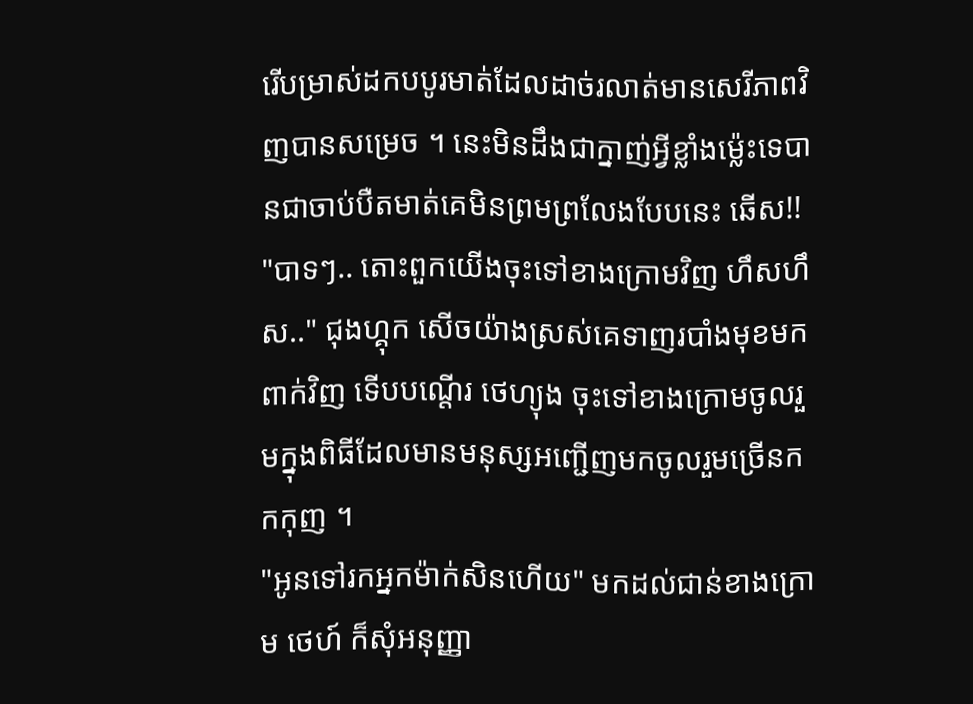រើបម្រាស់ដកបបូរមាត់ដែលដាច់រលាត់មានសេរីភាពវិញបានសម្រេច ។ នេះមិនដឹងជាក្នាញ់អ្វីខ្លាំងម្ល៉េះទេបានជាចាប់បឺតមាត់គេមិនព្រមព្រលែងបែបនេះ ឆើស!!
"បាទៗ.. តោះពួកយើងចុះទៅខាងក្រោមវិញ ហឹសហឹស.." ជុងហ្គុក សើចយ៉ាងស្រស់គេទាញរបាំងមុខមកពាក់វិញ ទើបបណ្តើរ ថេហ្យុង ចុះទៅខាងក្រោមចូលរួមក្នុងពិធីដែលមានមនុស្សអញ្ជើញមកចូលរួមច្រើនកកកុញ ។
"អូនទៅរកអ្នកម៉ាក់សិនហើយ" មកដល់ជាន់ខាងក្រោម ថេហ៍ ក៏សុំអនុញ្ញា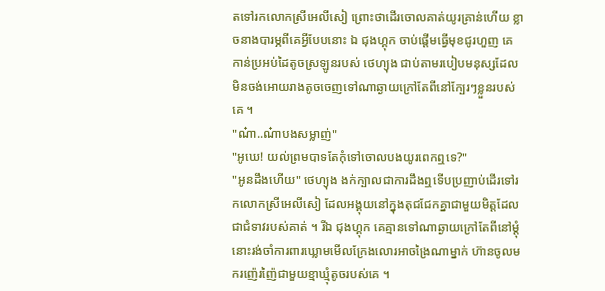តទៅរកលោកស្រីអេលីសៀ ព្រោះថាដើរចោលគាត់យូរគ្រាន់ហើយ ខ្លាចនាងបារម្ភពីគេអ្វីបែបនោះ ឯ ជុងហ្គុក ចាប់ផ្តើមធ្វើមុខជូរហួញ គេកាន់ប្រអប់ដៃតូចស្រឡូនរបស់ ថេហ្យុង ជាប់តាមរបៀបមនុស្សដែលមិនចង់អោយរាងតូចចេញទៅណាឆ្ងាយក្រៅតែពីនៅក្បែរៗខ្លួនរបស់គេ ។
"ណ៎ា..ណ៎ាបងសម្លាញ់"
"អូឃេ! យល់ព្រមបាទតែកុំទៅចោលបងយូរពេកឮទេ?"
"អូនដឹងហើយ" ថេហ្យុង ងក់ក្បាលជាការដឹងឮទើបប្រញាប់ដើរទៅរកលោកស្រីអេលីសៀ ដែលអង្គុយនៅក្នុងតុជជែកគ្នាជាមួយមិត្តដែលជាជំទាវរបស់គាត់ ។ រីឯ ជុងហ្គុក គេគ្មានទៅណាឆ្ងាយក្រៅតែពីនៅម្តុំនោះរង់ចាំការពារឃ្លោមមើលក្រែងលោរអាចង្រៃណាម្នាក់ ហ៊ានចូលមករញ៉េរញ៉ៃជាមួយខ្មាឃ្មុំតូចរបស់គេ ។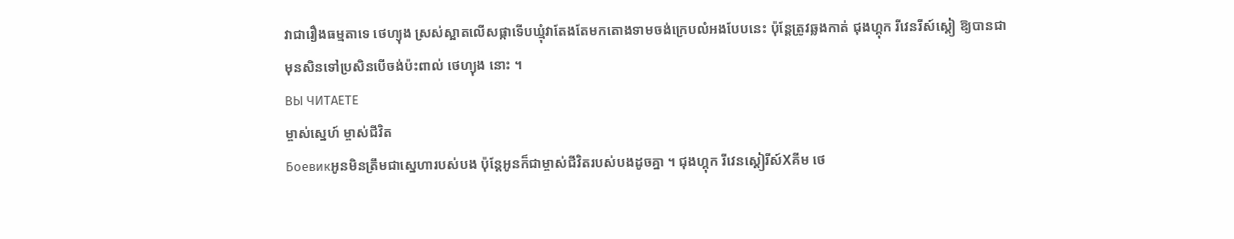វាជារឿងធម្មតាទេ ថេហ្យុង ស្រស់ស្អាតលើសផ្កាទើបឃ្មុំវាតែងតែមកតោងទាមចង់ក្រេបលំអងបែបនេះ ប៉ុន្តែត្រូវឆ្លងកាត់ ជុងហ្គុក រីវេនរីស៍ស្តៀ ឱ្យបានជាមុនសិនទៅប្រសិនបើចង់ប៉ះពាល់ ថេហ្យុង នោះ ។
ВЫ ЧИТАЕТЕ
ម្ចាស់ស្នេហ៍ ម្ចាស់ជីវិត
Боевикអូនមិនត្រឹមជាស្នេហារបស់បង ប៉ុន្តែអូនក៏ជាម្ចាស់ជីវិតរបស់បងដូចគ្នា ។ ជុងហ្គុក រីវេនស្តៀរីស៍Xគីម ថេ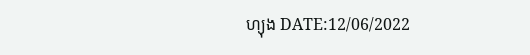ហ្យុង DATE:12/06/2022